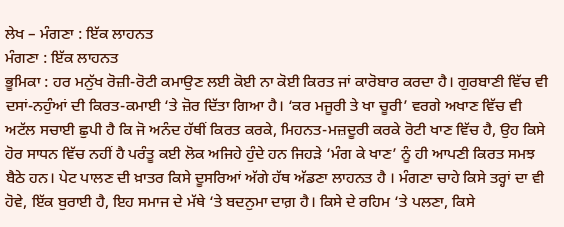ਲੇਖ – ਮੰਗਣਾ : ਇੱਕ ਲਾਹਨਤ
ਮੰਗਣਾ : ਇੱਕ ਲਾਹਨਤ
ਭੂਮਿਕਾ : ਹਰ ਮਨੁੱਖ ਰੋਜ਼ੀ-ਰੋਟੀ ਕਮਾਉਣ ਲਈ ਕੋਈ ਨਾ ਕੋਈ ਕਿਰਤ ਜਾਂ ਕਾਰੋਬਾਰ ਕਰਦਾ ਹੈ। ਗੁਰਬਾਣੀ ਵਿੱਚ ਵੀ ਦਸਾਂ-ਨਹੁੰਆਂ ਦੀ ਕਿਰਤ-ਕਮਾਈ ‘ਤੇ ਜ਼ੋਰ ਦਿੱਤਾ ਗਿਆ ਹੈ। ‘ਕਰ ਮਜੂਰੀ ਤੇ ਖਾ ਚੂਰੀ’ ਵਰਗੇ ਅਖਾਣ ਵਿੱਚ ਵੀ ਅਟੱਲ ਸਚਾਈ ਛੁਪੀ ਹੈ ਕਿ ਜੋ ਅਨੰਦ ਹੱਥੀਂ ਕਿਰਤ ਕਰਕੇ, ਮਿਹਨਤ-ਮਜ਼ਦੂਰੀ ਕਰਕੇ ਰੋਟੀ ਖਾਣ ਵਿੱਚ ਹੈ, ਉਹ ਕਿਸੇ ਹੋਰ ਸਾਧਨ ਵਿੱਚ ਨਹੀਂ ਹੈ ਪਰੰਤੂ ਕਈ ਲੋਕ ਅਜਿਹੇ ਹੁੰਦੇ ਹਨ ਜਿਹੜੇ ‘ਮੰਗ ਕੇ ਖਾਣ’ ਨੂੰ ਹੀ ਆਪਣੀ ਕਿਰਤ ਸਮਝ ਬੈਠੇ ਹਨ। ਪੇਟ ਪਾਲਣ ਦੀ ਖ਼ਾਤਰ ਕਿਸੇ ਦੂਸਰਿਆਂ ਅੱਗੇ ਹੱਥ ਅੱਡਣਾ ਲਾਹਨਤ ਹੈ । ਮੰਗਣਾ ਚਾਹੇ ਕਿਸੇ ਤਰ੍ਹਾਂ ਦਾ ਵੀ ਹੋਵੇ, ਇੱਕ ਬੁਰਾਈ ਹੈ, ਇਹ ਸਮਾਜ ਦੇ ਮੱਥੇ ‘ਤੇ ਬਦਨੁਮਾ ਦਾਗ਼ ਹੈ। ਕਿਸੇ ਦੇ ਰਹਿਮ ‘ਤੇ ਪਲਣਾ, ਕਿਸੇ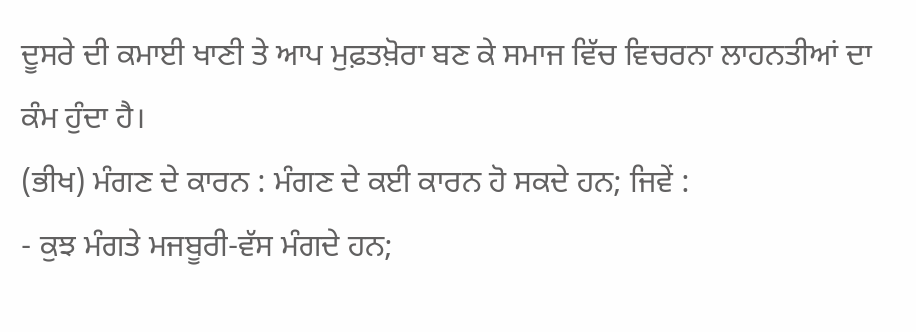ਦੂਸਰੇ ਦੀ ਕਮਾਈ ਖਾਣੀ ਤੇ ਆਪ ਮੁਫ਼ਤਖ਼ੋਰਾ ਬਣ ਕੇ ਸਮਾਜ ਵਿੱਚ ਵਿਚਰਨਾ ਲਾਹਨਤੀਆਂ ਦਾ ਕੰਮ ਹੁੰਦਾ ਹੈ।
(ਭੀਖ) ਮੰਗਣ ਦੇ ਕਾਰਨ : ਮੰਗਣ ਦੇ ਕਈ ਕਾਰਨ ਹੋ ਸਕਦੇ ਹਨ; ਜਿਵੇਂ :
- ਕੁਝ ਮੰਗਤੇ ਮਜਬੂਰੀ-ਵੱਸ ਮੰਗਦੇ ਹਨ;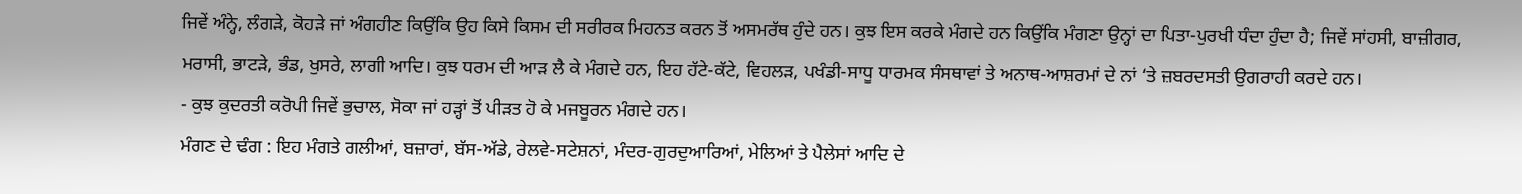ਜਿਵੇਂ ਅੰਨ੍ਹੇ, ਲੰਗੜੇ, ਕੋਹੜੇ ਜਾਂ ਅੰਗਹੀਣ ਕਿਉਂਕਿ ਉਹ ਕਿਸੇ ਕਿਸਮ ਦੀ ਸਰੀਰਕ ਮਿਹਨਤ ਕਰਨ ਤੋਂ ਅਸਮਰੱਥ ਹੁੰਦੇ ਹਨ। ਕੁਝ ਇਸ ਕਰਕੇ ਮੰਗਦੇ ਹਨ ਕਿਉਂਕਿ ਮੰਗਣਾ ਉਨ੍ਹਾਂ ਦਾ ਪਿਤਾ-ਪੁਰਖੀ ਧੰਦਾ ਹੁੰਦਾ ਹੈ; ਜਿਵੇਂ ਸਾਂਹਸੀ, ਬਾਜ਼ੀਗਰ, ਮਰਾਸੀ, ਭਾਟੜੇ, ਭੰਡ, ਖੁਸਰੇ, ਲਾਗੀ ਆਦਿ। ਕੁਝ ਧਰਮ ਦੀ ਆੜ ਲੈ ਕੇ ਮੰਗਦੇ ਹਨ, ਇਹ ਹੱਟੇ-ਕੱਟੇ, ਵਿਹਲੜ, ਪਖੰਡੀ-ਸਾਧੂ ਧਾਰਮਕ ਸੰਸਥਾਵਾਂ ਤੇ ਅਨਾਥ-ਆਸ਼ਰਮਾਂ ਦੇ ਨਾਂ ‘ਤੇ ਜ਼ਬਰਦਸਤੀ ਉਗਰਾਹੀ ਕਰਦੇ ਹਨ।
- ਕੁਝ ਕੁਦਰਤੀ ਕਰੋਪੀ ਜਿਵੇਂ ਭੁਚਾਲ, ਸੋਕਾ ਜਾਂ ਹੜ੍ਹਾਂ ਤੋਂ ਪੀੜਤ ਹੋ ਕੇ ਮਜਬੂਰਨ ਮੰਗਦੇ ਹਨ।
ਮੰਗਣ ਦੇ ਢੰਗ : ਇਹ ਮੰਗਤੇ ਗਲੀਆਂ, ਬਜ਼ਾਰਾਂ, ਬੱਸ-ਅੱਡੇ, ਰੇਲਵੇ-ਸਟੇਸ਼ਨਾਂ, ਮੰਦਰ-ਗੁਰਦੁਆਰਿਆਂ, ਮੇਲਿਆਂ ਤੇ ਪੈਲੇਸਾਂ ਆਦਿ ਦੇ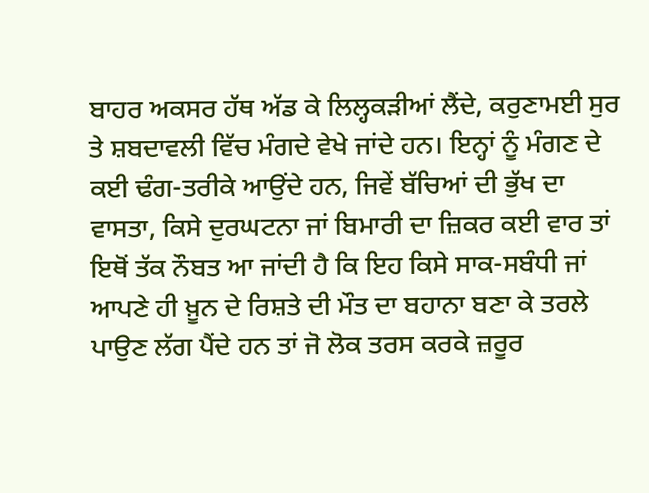ਬਾਹਰ ਅਕਸਰ ਹੱਥ ਅੱਡ ਕੇ ਲਿਲ੍ਹਕੜੀਆਂ ਲੈਂਦੇ, ਕਰੁਣਾਮਈ ਸੁਰ ਤੇ ਸ਼ਬਦਾਵਲੀ ਵਿੱਚ ਮੰਗਦੇ ਵੇਖੇ ਜਾਂਦੇ ਹਨ। ਇਨ੍ਹਾਂ ਨੂੰ ਮੰਗਣ ਦੇ ਕਈ ਢੰਗ-ਤਰੀਕੇ ਆਉਂਦੇ ਹਨ, ਜਿਵੇਂ ਬੱਚਿਆਂ ਦੀ ਭੁੱਖ ਦਾ ਵਾਸਤਾ, ਕਿਸੇ ਦੁਰਘਟਨਾ ਜਾਂ ਬਿਮਾਰੀ ਦਾ ਜ਼ਿਕਰ ਕਈ ਵਾਰ ਤਾਂ ਇਥੋਂ ਤੱਕ ਨੌਬਤ ਆ ਜਾਂਦੀ ਹੈ ਕਿ ਇਹ ਕਿਸੇ ਸਾਕ-ਸਬੰਧੀ ਜਾਂ ਆਪਣੇ ਹੀ ਖ਼ੂਨ ਦੇ ਰਿਸ਼ਤੇ ਦੀ ਮੌਤ ਦਾ ਬਹਾਨਾ ਬਣਾ ਕੇ ਤਰਲੇ ਪਾਉਣ ਲੱਗ ਪੈਂਦੇ ਹਨ ਤਾਂ ਜੋ ਲੋਕ ਤਰਸ ਕਰਕੇ ਜ਼ਰੂਰ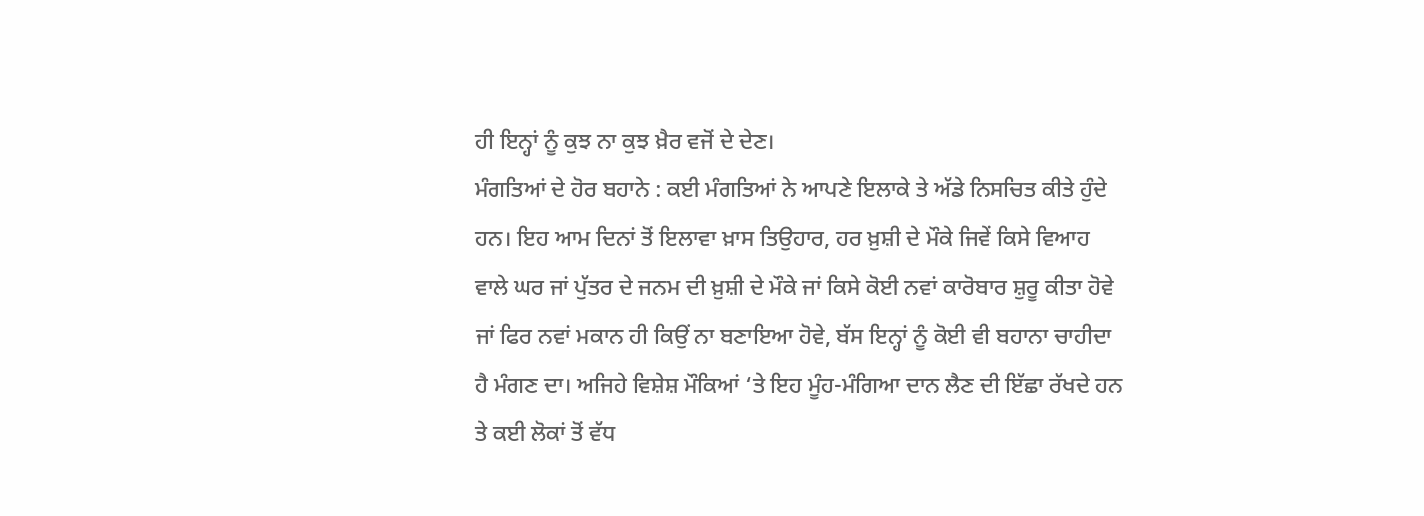ਹੀ ਇਨ੍ਹਾਂ ਨੂੰ ਕੁਝ ਨਾ ਕੁਝ ਖ਼ੈਰ ਵਜੋਂ ਦੇ ਦੇਣ।
ਮੰਗਤਿਆਂ ਦੇ ਹੋਰ ਬਹਾਨੇ : ਕਈ ਮੰਗਤਿਆਂ ਨੇ ਆਪਣੇ ਇਲਾਕੇ ਤੇ ਅੱਡੇ ਨਿਸਚਿਤ ਕੀਤੇ ਹੁੰਦੇ ਹਨ। ਇਹ ਆਮ ਦਿਨਾਂ ਤੋਂ ਇਲਾਵਾ ਖ਼ਾਸ ਤਿਉਹਾਰ, ਹਰ ਖ਼ੁਸ਼ੀ ਦੇ ਮੌਕੇ ਜਿਵੇਂ ਕਿਸੇ ਵਿਆਹ ਵਾਲੇ ਘਰ ਜਾਂ ਪੁੱਤਰ ਦੇ ਜਨਮ ਦੀ ਖ਼ੁਸ਼ੀ ਦੇ ਮੌਕੇ ਜਾਂ ਕਿਸੇ ਕੋਈ ਨਵਾਂ ਕਾਰੋਬਾਰ ਸ਼ੁਰੂ ਕੀਤਾ ਹੋਵੇ ਜਾਂ ਫਿਰ ਨਵਾਂ ਮਕਾਨ ਹੀ ਕਿਉਂ ਨਾ ਬਣਾਇਆ ਹੋਵੇ, ਬੱਸ ਇਨ੍ਹਾਂ ਨੂੰ ਕੋਈ ਵੀ ਬਹਾਨਾ ਚਾਹੀਦਾ ਹੈ ਮੰਗਣ ਦਾ। ਅਜਿਹੇ ਵਿਸ਼ੇਸ਼ ਮੌਕਿਆਂ ‘ਤੇ ਇਹ ਮੂੰਹ-ਮੰਗਿਆ ਦਾਨ ਲੈਣ ਦੀ ਇੱਛਾ ਰੱਖਦੇ ਹਨ ਤੇ ਕਈ ਲੋਕਾਂ ਤੋਂ ਵੱਧ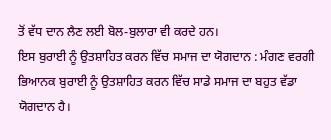ਤੋਂ ਵੱਧ ਦਾਨ ਲੈਣ ਲਈ ਬੋਲ-ਬੁਲਾਰਾ ਵੀ ਕਰਦੇ ਹਨ।
ਇਸ ਬੁਰਾਈ ਨੂੰ ਉਤਸ਼ਾਹਿਤ ਕਰਨ ਵਿੱਚ ਸਮਾਜ ਦਾ ਯੋਗਦਾਨ : ਮੰਗਣ ਵਰਗੀ ਭਿਆਨਕ ਬੁਰਾਈ ਨੂੰ ਉਤਸ਼ਾਹਿਤ ਕਰਨ ਵਿੱਚ ਸਾਡੇ ਸਮਾਜ ਦਾ ਬਹੁਤ ਵੱਡਾ ਯੋਗਦਾਨ ਹੈ।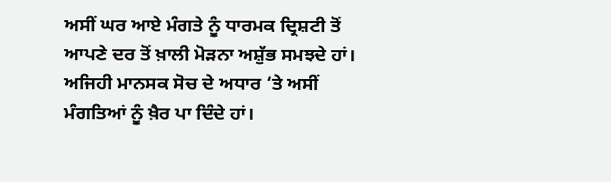ਅਸੀਂ ਘਰ ਆਏ ਮੰਗਤੇ ਨੂੰ ਧਾਰਮਕ ਦ੍ਰਿਸ਼ਟੀ ਤੋਂ ਆਪਣੇ ਦਰ ਤੋਂ ਖ਼ਾਲੀ ਮੋੜਨਾ ਅਸ਼ੁੱਭ ਸਮਝਦੇ ਹਾਂ। ਅਜਿਹੀ ਮਾਨਸਕ ਸੋਚ ਦੇ ਅਧਾਰ ‘ਤੇ ਅਸੀਂ ਮੰਗਤਿਆਂ ਨੂੰ ਖ਼ੈਰ ਪਾ ਦਿੰਦੇ ਹਾਂ।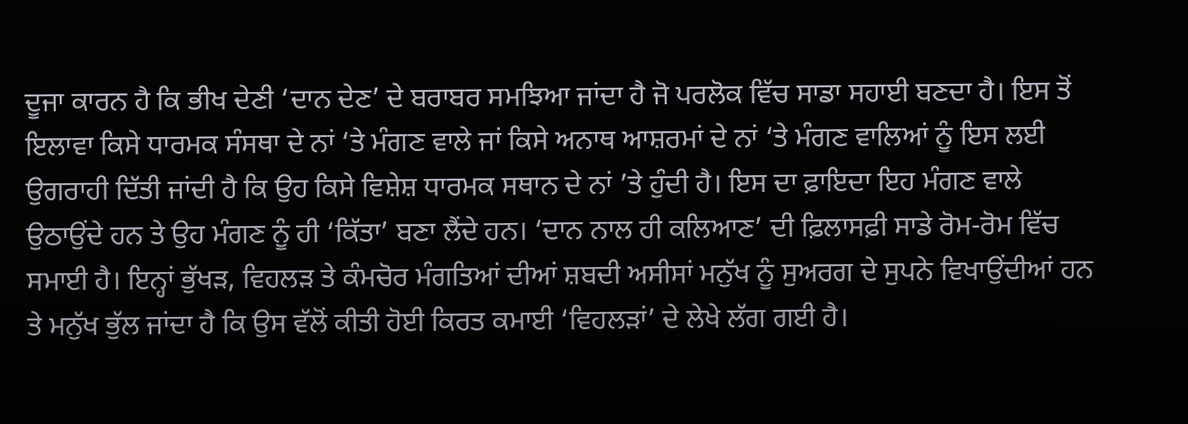ਦੂਜਾ ਕਾਰਨ ਹੈ ਕਿ ਭੀਖ ਦੇਣੀ ‘ਦਾਨ ਦੇਣ’ ਦੇ ਬਰਾਬਰ ਸਮਝਿਆ ਜਾਂਦਾ ਹੈ ਜੋ ਪਰਲੋਕ ਵਿੱਚ ਸਾਡਾ ਸਹਾਈ ਬਣਦਾ ਹੈ। ਇਸ ਤੋਂ ਇਲਾਵਾ ਕਿਸੇ ਧਾਰਮਕ ਸੰਸਥਾ ਦੇ ਨਾਂ ‘ਤੇ ਮੰਗਣ ਵਾਲੇ ਜਾਂ ਕਿਸੇ ਅਨਾਥ ਆਸ਼ਰਮਾਂ ਦੇ ਨਾਂ ‘ਤੇ ਮੰਗਣ ਵਾਲਿਆਂ ਨੂੰ ਇਸ ਲਈ ਉਗਰਾਹੀ ਦਿੱਤੀ ਜਾਂਦੀ ਹੈ ਕਿ ਉਹ ਕਿਸੇ ਵਿਸ਼ੇਸ਼ ਧਾਰਮਕ ਸਥਾਨ ਦੇ ਨਾਂ ’ਤੇ ਹੁੰਦੀ ਹੈ। ਇਸ ਦਾ ਫ਼ਾਇਦਾ ਇਹ ਮੰਗਣ ਵਾਲੇ ਉਠਾਉਂਦੇ ਹਨ ਤੇ ਉਹ ਮੰਗਣ ਨੂੰ ਹੀ ‘ਕਿੱਤਾ’ ਬਣਾ ਲੈਂਦੇ ਹਨ। ‘ਦਾਨ ਨਾਲ ਹੀ ਕਲਿਆਣ’ ਦੀ ਫ਼ਿਲਾਸਫ਼ੀ ਸਾਡੇ ਰੋਮ-ਰੋਮ ਵਿੱਚ ਸਮਾਈ ਹੈ। ਇਨ੍ਹਾਂ ਭੁੱਖੜ, ਵਿਹਲੜ ਤੇ ਕੰਮਚੋਰ ਮੰਗਤਿਆਂ ਦੀਆਂ ਸ਼ਬਦੀ ਅਸੀਸਾਂ ਮਨੁੱਖ ਨੂੰ ਸੁਅਰਗ ਦੇ ਸੁਪਨੇ ਵਿਖਾਉਂਦੀਆਂ ਹਨ ਤੇ ਮਨੁੱਖ ਭੁੱਲ ਜਾਂਦਾ ਹੈ ਕਿ ਉਸ ਵੱਲੋਂ ਕੀਤੀ ਹੋਈ ਕਿਰਤ ਕਮਾਈ ‘ਵਿਹਲੜਾਂ’ ਦੇ ਲੇਖੇ ਲੱਗ ਗਈ ਹੈ।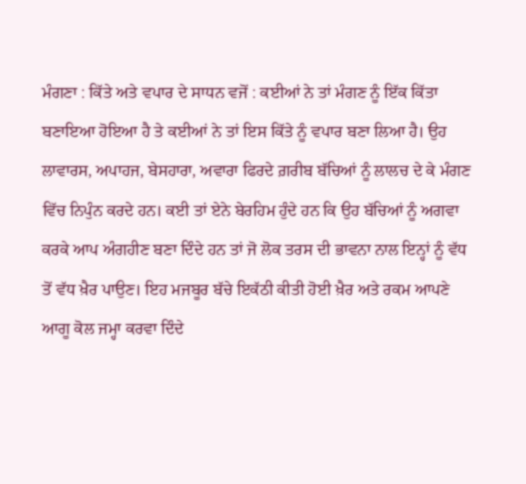ਮੰਗਣਾ : ਕਿੱਤੇ ਅਤੇ ਵਪਾਰ ਦੇ ਸਾਧਨ ਵਜੋਂ : ਕਈਆਂ ਨੇ ਤਾਂ ਮੰਗਣ ਨੂੰ ਇੱਕ ਕਿੱਤਾ ਬਣਾਇਆ ਹੋਇਆ ਹੈ ਤੇ ਕਈਆਂ ਨੇ ਤਾਂ ਇਸ ਕਿੱਤੇ ਨੂੰ ਵਪਾਰ ਬਣਾ ਲਿਆ ਹੈ। ਉਹ ਲਾਵਾਰਸ, ਅਪਾਹਜ, ਬੇਸਹਾਰਾ, ਅਵਾਰਾ ਫਿਰਦੇ ਗ਼ਰੀਬ ਬੱਚਿਆਂ ਨੂੰ ਲਾਲਚ ਦੇ ਕੇ ਮੰਗਣ ਵਿੱਚ ਨਿਪੁੰਨ ਕਰਦੇ ਹਨ। ਕਈ ਤਾਂ ਏਨੇ ਬੇਰਹਿਮ ਹੁੰਦੇ ਹਨ ਕਿ ਉਹ ਬੱਚਿਆਂ ਨੂੰ ਅਗਵਾ ਕਰਕੇ ਆਪ ਅੰਗਹੀਣ ਬਣਾ ਦਿੰਦੇ ਹਨ ਤਾਂ ਜੋ ਲੋਕ ਤਰਸ ਦੀ ਭਾਵਨਾ ਨਾਲ ਇਨ੍ਹਾਂ ਨੂੰ ਵੱਧ ਤੋਂ ਵੱਧ ਖ਼ੈਰ ਪਾਉਣ। ਇਹ ਮਜਬੂਰ ਬੱਚੇ ਇਕੱਠੀ ਕੀਤੀ ਹੋਈ ਖ਼ੈਰ ਅਤੇ ਰਕਮ ਆਪਣੇ ਆਗੂ ਕੋਲ ਜਮ੍ਹਾ ਕਰਵਾ ਦਿੰਦੇ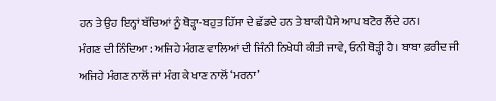ਹਨ ਤੇ ਉਹ ਇਨ੍ਹਾਂ ਬੱਚਿਆਂ ਨੂੰ ਥੋੜ੍ਹਾ-ਬਹੁਤ ਹਿੱਸਾ ਦੇ ਛੱਡਦੇ ਹਨ ਤੇ ਬਾਕੀ ਪੈਸੇ ਆਪ ਬਟੋਰ ਲੈਂਦੇ ਹਨ।
ਮੰਗਣ ਦੀ ਨਿੰਦਿਆ : ਅਜਿਹੇ ਮੰਗਣ ਵਾਲਿਆਂ ਦੀ ਜਿੰਨੀ ਨਿਖੇਧੀ ਕੀਤੀ ਜਾਵੇ, ਓਨੀ ਥੋੜ੍ਹੀ ਹੈ। ਬਾਬਾ ਫ਼ਰੀਦ ਜੀ ਅਜਿਹੇ ਮੰਗਣ ਨਾਲੋਂ ਜਾਂ ਮੰਗ ਕੇ ਖਾਣ ਨਾਲੋਂ ‘ਮਰਨਾ’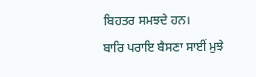ਬਿਹਤਰ ਸਮਝਦੇ ਹਨ।
ਬਾਰਿ ਪਰਾਇ ਬੈਸਣਾ ਸਾਈਂ ਮੁਝੇ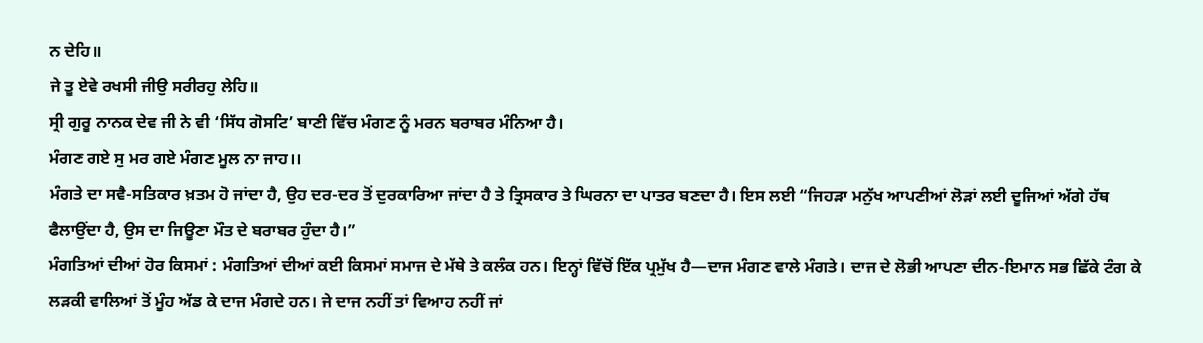ਨ ਦੇਹਿ॥
ਜੇ ਤੂ ਏਵੇ ਰਖਸੀ ਜੀਉ ਸਰੀਰਹੁ ਲੇਹਿ॥
ਸ੍ਰੀ ਗੁਰੂ ਨਾਨਕ ਦੇਵ ਜੀ ਨੇ ਵੀ ‘ਸਿੱਧ ਗੋਸਟਿ’ ਬਾਣੀ ਵਿੱਚ ਮੰਗਣ ਨੂੰ ਮਰਨ ਬਰਾਬਰ ਮੰਨਿਆ ਹੈ।
ਮੰਗਣ ਗਏ ਸੁ ਮਰ ਗਏ ਮੰਗਣ ਮੂਲ ਨਾ ਜਾਹ।।
ਮੰਗਤੇ ਦਾ ਸਵੈ-ਸਤਿਕਾਰ ਖ਼ਤਮ ਹੋ ਜਾਂਦਾ ਹੈ, ਉਹ ਦਰ-ਦਰ ਤੋਂ ਦੁਰਕਾਰਿਆ ਜਾਂਦਾ ਹੈ ਤੇ ਤ੍ਰਿਸਕਾਰ ਤੇ ਘਿਰਨਾ ਦਾ ਪਾਤਰ ਬਣਦਾ ਹੈ। ਇਸ ਲਈ “ਜਿਹੜਾ ਮਨੁੱਖ ਆਪਣੀਆਂ ਲੋੜਾਂ ਲਈ ਦੂਜਿਆਂ ਅੱਗੇ ਹੱਥ ਫੈਲਾਉਂਦਾ ਹੈ, ਉਸ ਦਾ ਜਿਊਣਾ ਮੌਤ ਦੇ ਬਰਾਬਰ ਹੁੰਦਾ ਹੈ।”
ਮੰਗਤਿਆਂ ਦੀਆਂ ਹੋਰ ਕਿਸਮਾਂ : ਮੰਗਤਿਆਂ ਦੀਆਂ ਕਈ ਕਿਸਮਾਂ ਸਮਾਜ ਦੇ ਮੱਥੇ ਤੇ ਕਲੰਕ ਹਨ। ਇਨ੍ਹਾਂ ਵਿੱਚੋਂ ਇੱਕ ਪ੍ਰਮੁੱਖ ਹੈ—ਦਾਜ ਮੰਗਣ ਵਾਲੇ ਮੰਗਤੇ। ਦਾਜ ਦੇ ਲੋਭੀ ਆਪਣਾ ਦੀਨ-ਇਮਾਨ ਸਭ ਛਿੱਕੇ ਟੰਗ ਕੇ ਲੜਕੀ ਵਾਲਿਆਂ ਤੋਂ ਮੂੰਹ ਅੱਡ ਕੇ ਦਾਜ ਮੰਗਦੇ ਹਨ। ਜੇ ਦਾਜ ਨਹੀਂ ਤਾਂ ਵਿਆਹ ਨਹੀਂ ਜਾਂ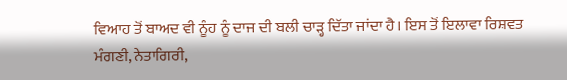ਵਿਆਹ ਤੋਂ ਬਾਅਦ ਵੀ ਨੂੰਹ ਨੂੰ ਦਾਜ ਦੀ ਬਲੀ ਚਾੜ੍ਹ ਦਿੱਤਾ ਜਾਂਦਾ ਹੈ। ਇਸ ਤੋਂ ਇਲਾਵਾ ਰਿਸ਼ਵਤ ਮੰਗਣੀ, ਨੇਤਾਗਿਰੀ,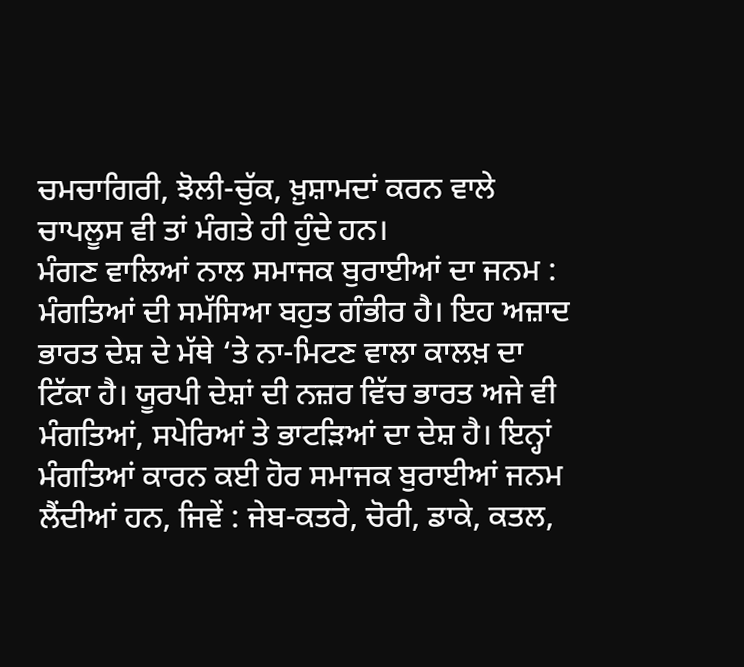ਚਮਚਾਗਿਰੀ, ਝੋਲੀ-ਚੁੱਕ, ਖ਼ੁਸ਼ਾਮਦਾਂ ਕਰਨ ਵਾਲੇ ਚਾਪਲੂਸ ਵੀ ਤਾਂ ਮੰਗਤੇ ਹੀ ਹੁੰਦੇ ਹਨ।
ਮੰਗਣ ਵਾਲਿਆਂ ਨਾਲ ਸਮਾਜਕ ਬੁਰਾਈਆਂ ਦਾ ਜਨਮ : ਮੰਗਤਿਆਂ ਦੀ ਸਮੱਸਿਆ ਬਹੁਤ ਗੰਭੀਰ ਹੈ। ਇਹ ਅਜ਼ਾਦ ਭਾਰਤ ਦੇਸ਼ ਦੇ ਮੱਥੇ ‘ਤੇ ਨਾ-ਮਿਟਣ ਵਾਲਾ ਕਾਲਖ਼ ਦਾ ਟਿੱਕਾ ਹੈ। ਯੂਰਪੀ ਦੇਸ਼ਾਂ ਦੀ ਨਜ਼ਰ ਵਿੱਚ ਭਾਰਤ ਅਜੇ ਵੀ ਮੰਗਤਿਆਂ, ਸਪੇਰਿਆਂ ਤੇ ਭਾਟੜਿਆਂ ਦਾ ਦੇਸ਼ ਹੈ। ਇਨ੍ਹਾਂ ਮੰਗਤਿਆਂ ਕਾਰਨ ਕਈ ਹੋਰ ਸਮਾਜਕ ਬੁਰਾਈਆਂ ਜਨਮ ਲੈਂਦੀਆਂ ਹਨ, ਜਿਵੇਂ : ਜੇਬ-ਕਤਰੇ, ਚੋਰੀ, ਡਾਕੇ, ਕਤਲ,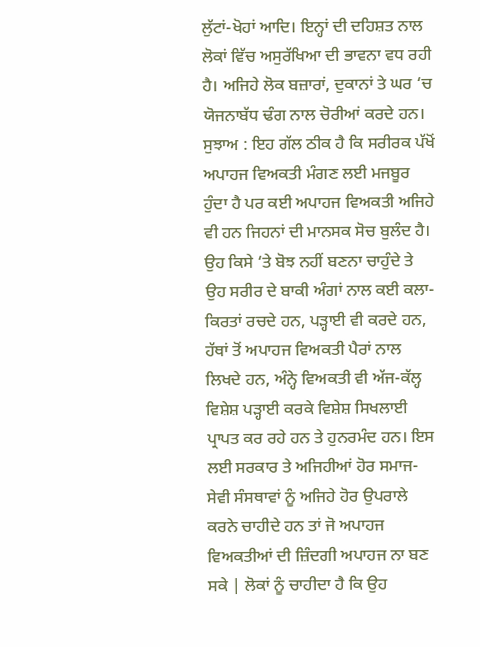ਲੁੱਟਾਂ-ਖੋਹਾਂ ਆਦਿ। ਇਨ੍ਹਾਂ ਦੀ ਦਹਿਸ਼ਤ ਨਾਲ ਲੋਕਾਂ ਵਿੱਚ ਅਸੁਰੱਖਿਆ ਦੀ ਭਾਵਨਾ ਵਧ ਰਹੀ ਹੈ। ਅਜਿਹੇ ਲੋਕ ਬਜ਼ਾਰਾਂ, ਦੁਕਾਨਾਂ ਤੇ ਘਰ ‘ਚ ਯੋਜਨਾਬੱਧ ਢੰਗ ਨਾਲ ਚੋਰੀਆਂ ਕਰਦੇ ਹਨ।
ਸੁਝਾਅ : ਇਹ ਗੱਲ ਠੀਕ ਹੈ ਕਿ ਸਰੀਰਕ ਪੱਖੋਂ ਅਪਾਹਜ ਵਿਅਕਤੀ ਮੰਗਣ ਲਈ ਮਜਬੂਰ ਹੁੰਦਾ ਹੈ ਪਰ ਕਈ ਅਪਾਹਜ ਵਿਅਕਤੀ ਅਜਿਹੇ ਵੀ ਹਨ ਜਿਹਨਾਂ ਦੀ ਮਾਨਸਕ ਸੋਚ ਬੁਲੰਦ ਹੈ। ਉਹ ਕਿਸੇ ‘ਤੇ ਬੋਝ ਨਹੀਂ ਬਣਨਾ ਚਾਹੁੰਦੇ ਤੇ ਉਹ ਸਰੀਰ ਦੇ ਬਾਕੀ ਅੰਗਾਂ ਨਾਲ ਕਈ ਕਲਾ-ਕਿਰਤਾਂ ਰਚਦੇ ਹਨ, ਪੜ੍ਹਾਈ ਵੀ ਕਰਦੇ ਹਨ, ਹੱਥਾਂ ਤੋਂ ਅਪਾਹਜ ਵਿਅਕਤੀ ਪੈਰਾਂ ਨਾਲ ਲਿਖਦੇ ਹਨ, ਅੰਨ੍ਹੇ ਵਿਅਕਤੀ ਵੀ ਅੱਜ-ਕੱਲ੍ਹ ਵਿਸ਼ੇਸ਼ ਪੜ੍ਹਾਈ ਕਰਕੇ ਵਿਸ਼ੇਸ਼ ਸਿਖਲਾਈ ਪ੍ਰਾਪਤ ਕਰ ਰਹੇ ਹਨ ਤੇ ਹੁਨਰਮੰਦ ਹਨ। ਇਸ ਲਈ ਸਰਕਾਰ ਤੇ ਅਜਿਹੀਆਂ ਹੋਰ ਸਮਾਜ-ਸੇਵੀ ਸੰਸਥਾਵਾਂ ਨੂੰ ਅਜਿਹੇ ਹੋਰ ਉਪਰਾਲੇ ਕਰਨੇ ਚਾਹੀਦੇ ਹਨ ਤਾਂ ਜੋ ਅਪਾਹਜ ਵਿਅਕਤੀਆਂ ਦੀ ਜ਼ਿੰਦਗੀ ਅਪਾਹਜ ਨਾ ਬਣ ਸਕੇ | ਲੋਕਾਂ ਨੂੰ ਚਾਹੀਦਾ ਹੈ ਕਿ ਉਹ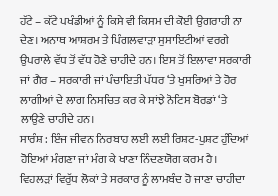ਹੱਟੇ – ਕੱਟੇ ਪਖੰਡੀਆਂ ਨੂੰ ਕਿਸੇ ਵੀ ਕਿਸਮ ਦੀ ਕੋਈ ਉਗਰਾਹੀ ਨਾ ਦੇਣ। ਅਨਾਥ ਆਸ਼ਰਮ ਤੇ ਪਿੰਗਲਵਾੜਾ ਸੁਸਾਇਟੀਆਂ ਵਰਗੇ ਉਪਰਾਲੇ ਵੱਧ ਤੋਂ ਵੱਧ ਹੋਣੇ ਚਾਹੀਦੇ ਹਨ। ਇਸ ਤੋਂ ਇਲਾਵਾ ਸਰਕਾਰੀ ਜਾਂ ਗੈਰ – ਸਰਕਾਰੀ ਜਾਂ ਪੰਚਾਇਤੀ ਪੱਧਰ ‘ਤੇ ਖੁਸਰਿਆਂ ਤੇ ਹੋਰ ਲਾਗੀਆਂ ਦੇ ਲਾਗ ਨਿਸਚਿਤ ਕਰ ਕੇ ਸਾਂਝੇ ਨੋਟਿਸ ਬੋਰਡਾਂ ‘ਤੇ ਲਾਉਣੇ ਚਾਹੀਦੇ ਹਨ।
ਸਾਰੰਸ਼ : ਇੰਜ ਜੀਵਨ ਨਿਰਬਾਹ ਲਈ ਲਈ ਰਿਸ਼ਟ-ਪੁਸ਼ਟ ਹੁੰਦਿਆਂ ਹੋਇਆਂ ਮੰਗਣਾ ਜਾਂ ਮੰਗ ਕੇ ਖਾਣਾ ਨਿੰਦਣਯੋਗ ਕਰਮ ਹੈ। ਵਿਹਲੜਾਂ ਵਿਰੁੱਧ ਲੋਕਾਂ ਤੇ ਸਰਕਾਰ ਨੂੰ ਲਾਮਬੰਦ ਹੋ ਜਾਣਾ ਚਾਹੀਦਾ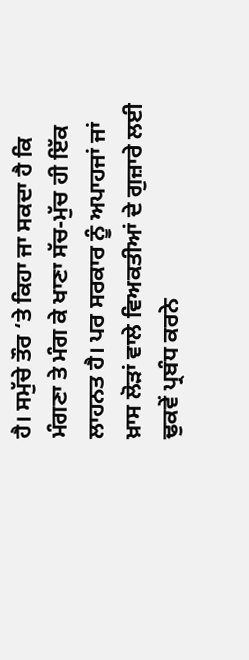ਹੈ। ਸਮੁੱਚੇ ਤੌਰ ‘ਤੇ ਕਿਹਾ ਜਾ ਸਕਦਾ ਹੈ ਕਿ ਮੰਗਣਾ ਤੇ ਮੰਗ ਕੇ ਖਾਣਾ ਸੱਚ-ਮੁੱਚ ਹੀ ਇੱਕ ਲਾਹਨਤ ਹੈ। ਪਰ ਸਰਕਾਰ ਨੂੰ ਅਪਾਹਜਾਂ ਜਾਂ ਖ਼ਾਸ ਲੋੜਾਂ ਵਾਲੇ ਵਿਅਕਤੀਆਂ ਦੇ ਗੁਜ਼ਾਰੇ ਲਈ ਢੁਕਵੇਂ ਪ੍ਰਬੰਧ ਕਰਨੇ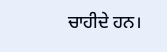ਚਾਹੀਦੇ ਹਨ।